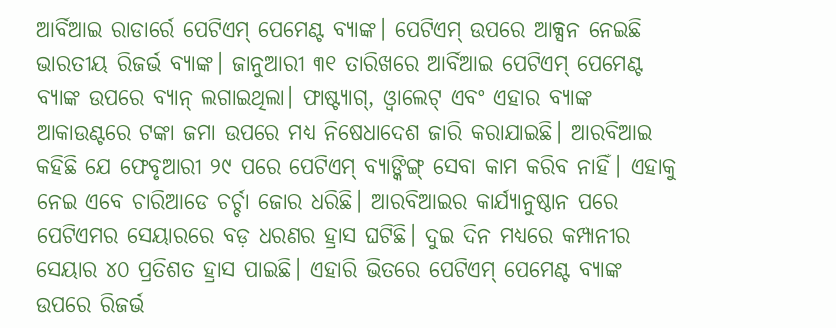ଆର୍ବିଆଇ ରାଡାର୍ରେ ପେଟିଏମ୍ ପେମେଣ୍ଟ ବ୍ୟାଙ୍କ। ପେଟିଏମ୍ ଉପରେ ଆକ୍ସନ ନେଇଛି ଭାରତୀୟ ରିଜର୍ଭ ବ୍ୟାଙ୍କ। ଜାନୁଆରୀ ୩୧ ତାରିଖରେ ଆର୍ବିଆଇ ପେଟିଏମ୍ ପେମେଣ୍ଟ ବ୍ୟାଙ୍କ ଉପରେ ବ୍ୟାନ୍ ଲଗାଇଥିଲା। ଫାଷ୍ଟ୍ୟାଗ୍, ଓ୍ୱାଲେଟ୍ ଏବଂ ଏହାର ବ୍ୟାଙ୍କ ଆକାଉଣ୍ଟରେ ଟଙ୍କା ଜମା ଉପରେ ମଧ୍ୟ ନିଷେଧାଦେଶ ଜାରି କରାଯାଇଛି। ଆରବିଆଇ କହିଛି ଯେ ଫେବୃଆରୀ ୨୯ ପରେ ପେଟିଏମ୍ ବ୍ୟାଙ୍କିଙ୍ଗ୍ ସେବା କାମ କରିବ ନାହିଁ। ଏହାକୁ ନେଇ ଏବେ ଚାରିଆଡେ ଚର୍ଚ୍ଚା ଜୋର ଧରିଛି। ଆରବିଆଇର କାର୍ଯ୍ୟାନୁଷ୍ଠାନ ପରେ ପେଟିଏମର ସେୟାରରେ ବଡ଼ ଧରଣର ହ୍ରାସ ଘଟିଛି। ଦୁଇ ଦିନ ମଧ୍ୟରେ କମ୍ପାନୀର ସେୟାର ୪୦ ପ୍ରତିଶତ ହ୍ରାସ ପାଇଛି। ଏହାରି ଭିତରେ ପେଟିଏମ୍ ପେମେଣ୍ଟ ବ୍ୟାଙ୍କ ଉପରେ ରିଜର୍ଭ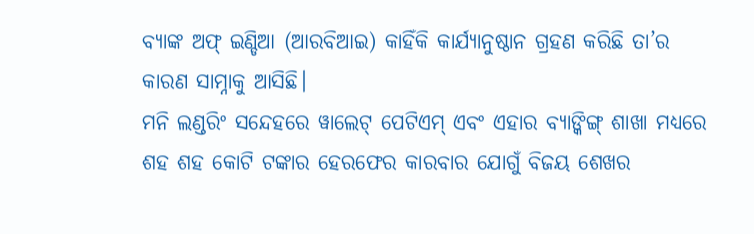ବ୍ୟାଙ୍କ ଅଫ୍ ଇଣ୍ଡିଆ (ଆରବିଆଇ) କାହିଁକି କାର୍ଯ୍ୟାନୁଷ୍ଠାନ ଗ୍ରହଣ କରିଛି ତା’ର କାରଣ ସାମ୍ନାକୁ ଆସିଛି।
ମନି ଲଣ୍ଡରିଂ ସନ୍ଦେହରେ ୱାଲେଟ୍ ପେଟିଏମ୍ ଏବଂ ଏହାର ବ୍ୟାଙ୍କିଙ୍ଗ୍ ଶାଖା ମଧ୍ୟରେ ଶହ ଶହ କୋଟି ଟଙ୍କାର ହେରଫେର କାରବାର ଯୋଗୁଁ ବିଜୟ ଶେଖର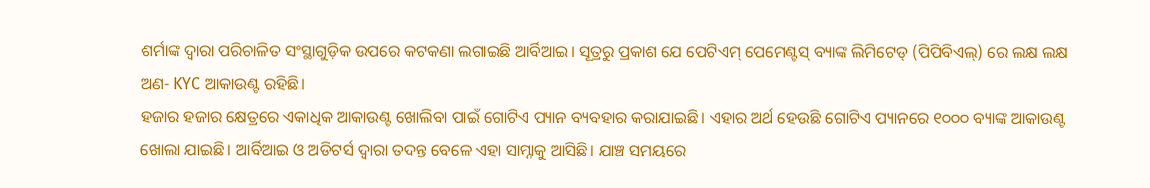ଶର୍ମାଙ୍କ ଦ୍ୱାରା ପରିଚାଳିତ ସଂସ୍ଥାଗୁଡ଼ିକ ଉପରେ କଟକଣା ଲଗାଇଛି ଆର୍ବିଆଇ। ସୂତ୍ରରୁ ପ୍ରକାଶ ଯେ ପେଟିଏମ୍ ପେମେଣ୍ଟସ୍ ବ୍ୟାଙ୍କ ଲିମିଟେଡ୍ (ପିପିବିଏଲ୍) ରେ ଲକ୍ଷ ଲକ୍ଷ ଅଣ- KYC ଆକାଉଣ୍ଟ ରହିଛି।
ହଜାର ହଜାର କ୍ଷେତ୍ରରେ ଏକାଧିକ ଆକାଉଣ୍ଟ ଖୋଲିବା ପାଇଁ ଗୋଟିଏ ପ୍ୟାନ ବ୍ୟବହାର କରାଯାଇଛି। ଏହାର ଅର୍ଥ ହେଉଛି ଗୋଟିଏ ପ୍ୟାନରେ ୧୦୦୦ ବ୍ୟାଙ୍କ ଆକାଉଣ୍ଟ ଖୋଲା ଯାଇଛି। ଆର୍ବିଆଇ ଓ ଅଡିଟର୍ସ ଦ୍ୱାରା ତଦନ୍ତ ବେଳେ ଏହା ସାମ୍ନାକୁ ଆସିଛି। ଯାଞ୍ଚ ସମୟରେ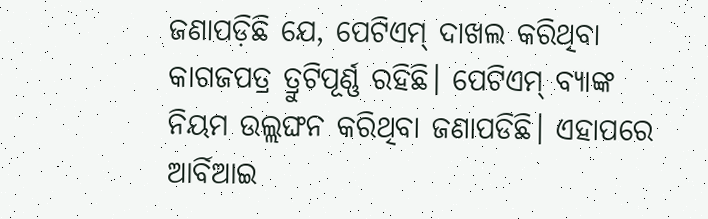ଜଣାପଡ଼ିଛି ଯେ, ପେଟିଏମ୍ ଦାଖଲ କରିଥିବା କାଗଜପତ୍ର ତ୍ରୁଟିପୂର୍ଣ୍ଣ ରହିଛି। ପେଟିଏମ୍ ବ୍ୟାଙ୍କ ନିୟମ ଉଲ୍ଲଙ୍ଘନ କରିଥିବା ଜଣାପଡିଛି। ଏହାପରେ ଆର୍ବିଆଇ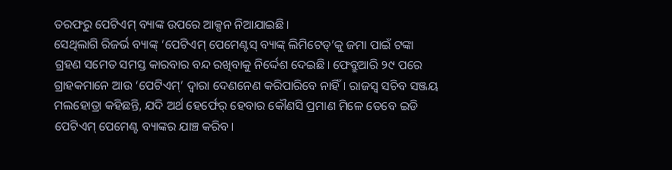ତରଫରୁ ପେଟିଏମ୍ ବ୍ୟାଙ୍କ ଉପରେ ଆକ୍ସନ ନିଆଯାଇଛି।
ସେଥିଲାଗି ରିଜର୍ଭ ବ୍ୟାଙ୍କ୍ ‘ପେଟିଏମ୍ ପେମେଣ୍ଟସ୍ ବ୍ୟାଙ୍କ୍ ଲିମିଟେଡ୍’କୁ ଜମା ପାଇଁ ଟଙ୍କା ଗ୍ରହଣ ସମେତ ସମସ୍ତ କାରବାର ବନ୍ଦ ରଖିବାକୁ ନିର୍ଦ୍ଦେଶ ଦେଇଛି। ଫେବ୍ରୁଆରି ୨୯ ପରେ ଗ୍ରାହକମାନେ ଆଉ ‘ପେଟିଏମ୍’ ଦ୍ୱାରା ଦେଣନେଣ କରିପାରିବେ ନାହିଁ। ରାଜସ୍ୱ ସଚିବ ସଞ୍ଜୟ ମଲହୋତ୍ରା କହିଛନ୍ତି, ଯଦି ଅର୍ଥ ହେର୍ଫେର୍ ହେବାର କୌଣସି ପ୍ରମାଣ ମିଳେ ତେବେ ଇଡି ପେଟିଏମ୍ ପେମେଣ୍ଟ ବ୍ୟାଙ୍କର ଯାଞ୍ଚ କରିବ।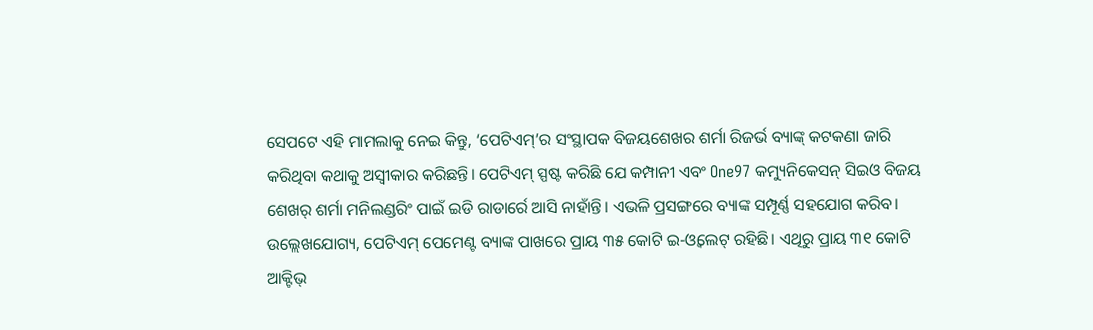ସେପଟେ ଏହି ମାମଲାକୁ ନେଇ କିନ୍ତୁ, ‘ପେଟିଏମ୍’ର ସଂସ୍ଥାପକ ବିଜୟଶେଖର ଶର୍ମା ରିଜର୍ଭ ବ୍ୟାଙ୍କ୍ କଟକଣା ଜାରି କରିଥିବା କଥାକୁ ଅସ୍ୱୀକାର କରିଛନ୍ତି। ପେଟିଏମ୍ ସ୍ପଷ୍ଟ କରିଛି ଯେ କମ୍ପାନୀ ଏବଂ One97 କମ୍ୟୁନିକେସନ୍ ସିଇଓ ବିଜୟ ଶେଖର୍ ଶର୍ମା ମନିଲଣ୍ଡରିଂ ପାଇଁ ଇଡି ରାଡାର୍ରେ ଆସି ନାହାଁନ୍ତି। ଏଭଳି ପ୍ରସଙ୍ଗରେ ବ୍ୟାଙ୍କ ସମ୍ପୂର୍ଣ୍ଣ ସହଯୋଗ କରିବ।
ଉଲ୍ଲେଖଯୋଗ୍ୟ, ପେଟିଏମ୍ ପେମେଣ୍ଟ ବ୍ୟାଙ୍କ ପାଖରେ ପ୍ରାୟ ୩୫ କୋଟି ଇ-ଓ୍ୱଲେଟ୍ ରହିଛି। ଏଥିରୁ ପ୍ରାୟ ୩୧ କୋଟି ଆକ୍ଟିଭ୍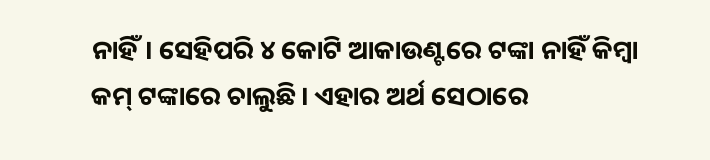ନାହିଁ। ସେହିପରି ୪ କୋଟି ଆକାଉଣ୍ଟରେ ଟଙ୍କା ନାହିଁ କିମ୍ବା କମ୍ ଟଙ୍କାରେ ଚାଲୁଛି। ଏହାର ଅର୍ଥ ସେଠାରେ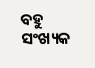ବହୁ ସଂଖ୍ୟକ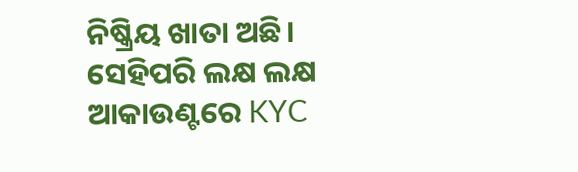ନିଷ୍କ୍ରିୟ ଖାତା ଅଛି। ସେହିପରି ଲକ୍ଷ ଲକ୍ଷ ଆକାଉଣ୍ଟରେ KYC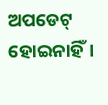ଅପଡେଟ୍ ହୋଇନାହିଁ।